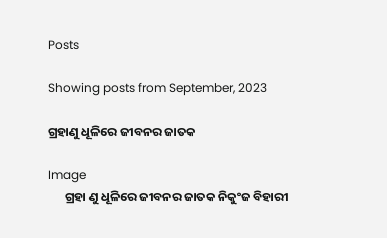Posts

Showing posts from September, 2023

ଗ୍ରହାଣୁ ଧୂଳିରେ ଜୀବନର ଜାତକ

Image
      ଗ୍ରହା ଣୁ ଧୂଳିରେ ଜୀବନର ଜାତକ ନିକୁଂଜ ବିହାରୀ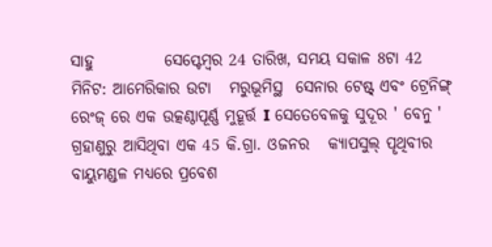ସାହୁ           ସେପ୍ଟେମ୍ବର 24 ତାରିଖ, ସମୟ ସକାଳ 8ଟା 42 ମିନିଟ: ଆମେରିକାର ଉଟା   ମରୁଭୂମିସ୍ଥ  ସେନାର ଟେଷ୍ଟ୍ ଏବଂ ଟ୍ରେନିଙ୍ଗ୍ ରେଂଜ୍ ରେ ଏକ ଉତ୍କଣ୍ଠାପୂର୍ଣ୍ଣ ମୁହୂର୍ତ୍ତ I ସେତେବେଳକୁ ସୁଦୂର ' ବେନୁ ' ଗ୍ରହାଣୁରୁ ଆସିଥିବା ଏକ 45 କି.ଗ୍ରା. ଓଜନର   କ୍ୟାପସୁଲ୍ ପୄଥିବୀର ବାୟୁମଣ୍ଡଳ ମଧ୍ୟରେ ପ୍ରବେଶ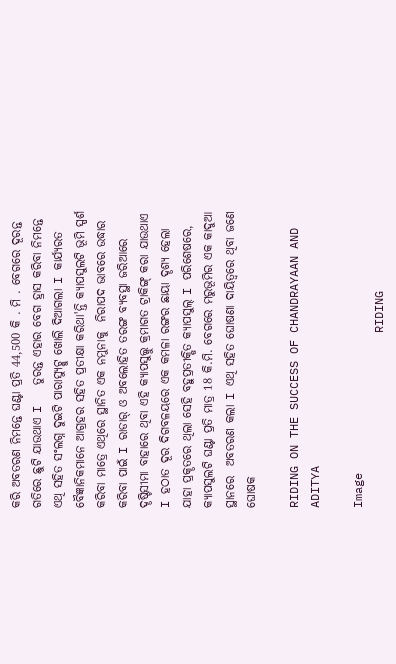କରି ଅବତରଣ ନିମନ୍ତେ ଘଣ୍ଟା ପ୍ରତି 44,500 କି . ମି . ବେଗରେ ଦୂରନ୍ତ ଗତିରେ ଛୁଟି ଯାଉଥାଏ I   ତୁରନ୍ତ ଏହାର ବେଗ ହ୍ରାସ କରିବା ନିମନ୍ତେ ଏଥି ସହିତ ସଂଲଗ୍ନ ଦୁଇଟି ପାରାସ୍ୟୁଟ୍କୁ ଖୋଲି ଦିଆଗଲା I କାର୍ଯ୍ୟରତ ବୈଜ୍ଞାନିକମାନେ ଆଗ୍ରହର ସହିତ ପ୍ରତୀକ୍ଷା କରିଥା'ନ୍ତି କ୍ୟାପସୁଲଟି ଭୂମି ସ୍ପର୍ଶ କରିବା ମାତ୍ରେ ଏଥିରେ ସ୍ଥାନିତ ଏକ ନମୁନାକୁ  ନିରାପଦ ଭାବରେ ଉଦ୍ଧାର କରିବା ପାଇଁ I ରାଡାର୍ ଓ ଅବଲୋହିତ ତରଙ୍ଗ ବ୍ୟବସ୍ଥା ଜରିଆରେ ଦୄଷ୍ଟିସୀମା ବାହାରେ ଥିବା ଏହି କ୍ୟାପସୁଲ୍କୁ କ୍ରମାଗତ ଟ୍ରାକିଙ୍ଗ୍ କରା ଯାଉଥାଏ I ହଠାତ ଦୂର ଦିଗବଳୟରେ ଏକ କମଳା ରଙ୍ଗର ଛାୟା ଦୄଶ୍ୟ ହେଲା ଯାହା ପ୍ରକୄତରେ ଥିଲା ସେହି ବହୁପ୍ରତୀକ୍ଷିତ କ୍ୟାପସୁଲ୍ I ପରିଶେଷରେ, କ୍ୟାପସୁଲଟି ଘଣ୍ଟା ପ୍ରତି ମାତ୍ର 18 କି.ମି. ବେଗରେ ମରୁଭୂମିର ଏକ କାଦୁଆ ସ୍ଥାନରେ  ଅବତରଣ କଲା I ଏଥି ସହିତ ଘୋଷଣା ଦାୟିତ୍ୱରେ ଥିବା ଜଣେ ଘୋଷକ

RIDING ON THE SUCCESS OF CHANDRAYAAN AND ADITYA

Image
                         RIDING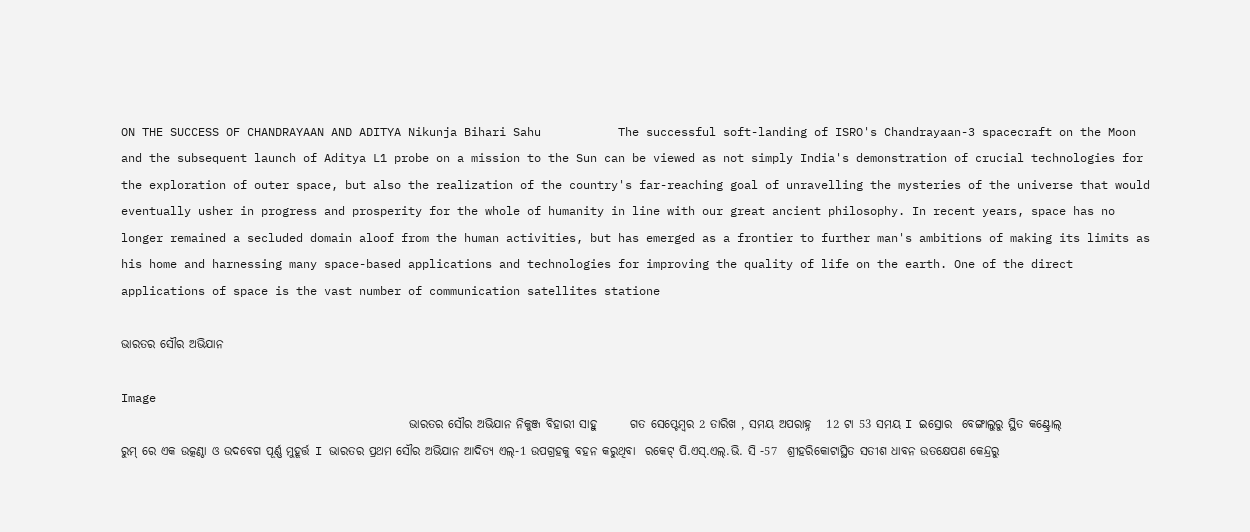ON THE SUCCESS OF CHANDRAYAAN AND ADITYA Nikunja Bihari Sahu           The successful soft-landing of ISRO's Chandrayaan-3 spacecraft on the Moon and the subsequent launch of Aditya L1 probe on a mission to the Sun can be viewed as not simply India's demonstration of crucial technologies for the exploration of outer space, but also the realization of the country's far-reaching goal of unravelling the mysteries of the universe that would eventually usher in progress and prosperity for the whole of humanity in line with our great ancient philosophy. In recent years, space has no longer remained a secluded domain aloof from the human activities, but has emerged as a frontier to further man's ambitions of making its limits as his home and harnessing many space-based applications and technologies for improving the quality of life on the earth. One of the direct applications of space is the vast number of communication satellites statione

ଭାରତର ସୌର ଅଭିଯାନ

Image
                                                            ଭାରତର ସୌର ଅଭିଯାନ ନିକୁଞ୍ଜ ବିହାରୀ ସାହୁ       ଗତ ସେପ୍ଟେମ୍ବର 2 ତାରିଖ , ସମୟ ଅପରାହ୍ନ   12 ଟା 53 ସମୟ I ଇସ୍ରୋର  ବେଙ୍ଗାଲୁରୁ ସ୍ଥିତ କଣ୍ଟ୍ରୋଲ୍ ରୁମ୍ ରେ ଏକ ଉତ୍କଣ୍ଠା ଓ ଉଦବେଗ ପୂର୍ଣ୍ଣ ମୁହୂର୍ତ୍ତ I ଭାରତର ପ୍ରଥମ ସୌର ଅଭିଯାନ ଆଦିତ୍ୟ ଏଲ୍-1 ଉପଗ୍ରହକୁ ବହନ କରୁଥିବା  ରକେଟ୍ ପି.ଏସ୍.ଏଲ୍.ଭି. ସି -57  ଶ୍ରୀହରିକୋଟାସ୍ଥିତ ସତୀଶ ଧାବନ ଉତକ୍ଷେପଣ କେନ୍ଦ୍ରରୁ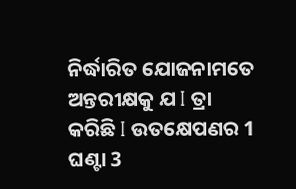ନିର୍ଦ୍ଧାରିତ ଯୋଜନାମତେ  ଅନ୍ତରୀକ୍ଷକୁ ଯ I ତ୍ରା କରିଛି I ଉତକ୍ଷେପଣର 1 ଘଣ୍ଟା 3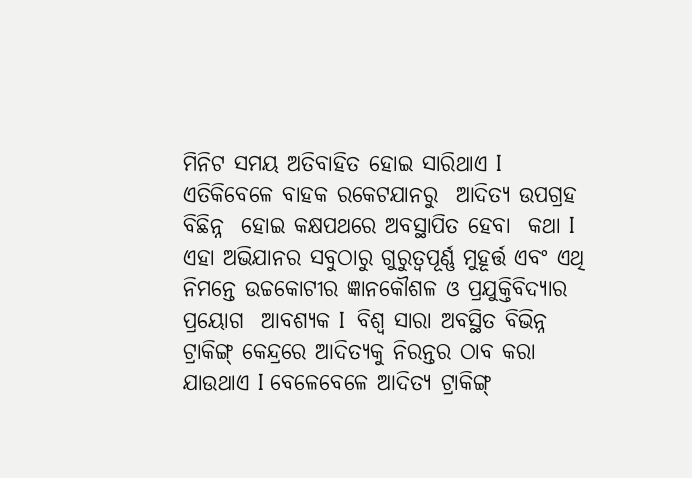ମିନିଟ ସମୟ ଅତିବାହିତ ହୋଇ ସାରିଥାଏ I ଏତିକିବେଳେ ବାହକ ରକେଟ‌ଯାନରୁ  ଆଦିତ୍ୟ ଉପଗ୍ରହ  ବିଛିନ୍ନ  ହୋଇ କକ୍ଷପଥରେ ଅବସ୍ଥାପିତ ହେବା  କଥା I ଏହା ଅଭିଯାନର ସବୁଠାରୁ ଗୁରୁତ୍ୱପୂର୍ଣ୍ଣ ମୁହୂର୍ତ୍ତ ଏବଂ ଏଥି ନିମନ୍ତେ ଉଚ୍ଚକୋଟୀର ଜ୍ଞାନକୌଶଳ ଓ ପ୍ରଯୁକ୍ତିବିଦ୍ୟାର ପ୍ରୟୋଗ  ଆବଶ୍ୟକ I  ବିଶ୍ୱ ସାରା ଅବସ୍ଥିତ ବିଭିନ୍ନ ଟ୍ରାକିଙ୍ଗ୍ କେନ୍ଦ୍ରରେ ଆଦିତ୍ୟକୁ ନିରନ୍ତର ଠାବ କରା ଯାଉଥାଏ I ବେଳେବେଳେ ଆଦିତ୍ୟ ଟ୍ରାକିଙ୍ଗ୍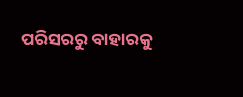ପରିସରରୁ ବାହାରକୁ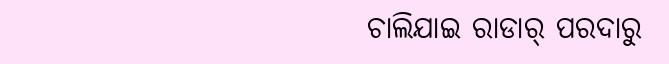ଚାଲିଯାଇ ରାଡାର୍ ପରଦାରୁ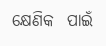କ୍ଷେଣିକ  ପାଇଁ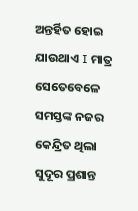ଅନ୍ତର୍ହିତ ହୋଇ ଯାଉଥାଏ I ମାତ୍ର ସେତେବେଳେ ସମସ୍ତଙ୍କ ନଜର କେନ୍ଦ୍ରିତ ଥିଲା ସୁଦୂର ପ୍ରଶାନ୍ତ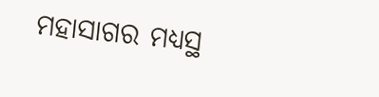ମହାସାଗର ମଧ୍ୟସ୍ଥ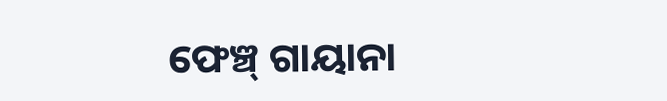ଫେଞ୍ଚ୍ ଗାୟାନା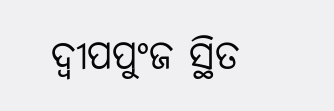ଦ୍ୱୀପପୁଂଜ ସ୍ଥିତ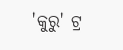'କୁରୁ' ଟ୍ର